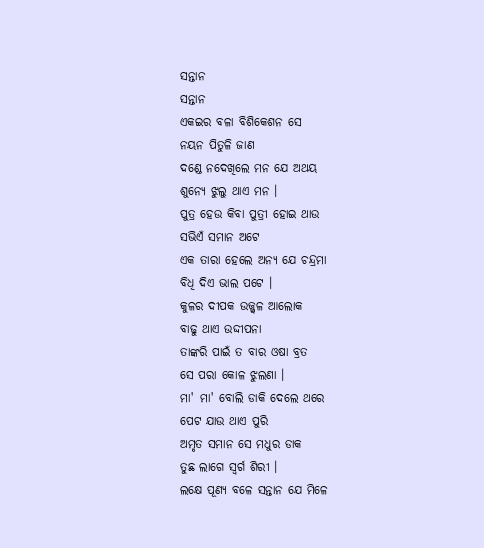ସନ୍ତାନ
ସନ୍ତାନ
ଏକଇର ବଳା ବିଶିକେଶନ ସେ
ନୟନ ପିତୁଳି ଜାଣ
ଦଣ୍ଡେ ନଦେଖିଲେ ମନ ଯେ ଅଥୟ
ଶୁନ୍ୟେ ଝୁଲୁ ଥାଏ ମନ ।
ପୁତ୍ର ହେଉ କିବା ପୁତ୍ରୀ ହୋଇ ଥାଉ
ସଭିଏଁ ସମାନ ଅଟେ
ଏକ ତାରା ହେଲେ ଅନ୍ୟ ଯେ ଚନ୍ଦ୍ରମା
ବିଧି ଦିଏ ଭାଲ ପଟେ ।
କୁଳର ଦୀପକ ଉଜ୍ଜ୍ୱଳ ଆଲୋକ
ବାଢୁ ଥାଏ ଉଦ୍ଦୀପନା
ତାଙ୍କରି ପାଇଁ ତ ବାର ଓଷା ବ୍ରତ
ସେ ପରା କୋଳ ଝୁଲଣା ।
ମା' ମା' ବୋଲି ଡାକି ଦେଲେ ଥରେ
ପେଟ ଯାଉ ଥାଏ ପୁରି
ଅମୃତ ସମାନ ସେ ମଧୁର ଡାକ
ତୁଛ ଲାଗେ ସ୍ବର୍ଗ ଶିରୀ ।
ଲକ୍ଷେ ପୂଣ୍ୟ ବଳେ ସନ୍ତାନ ଯେ ମିଳେ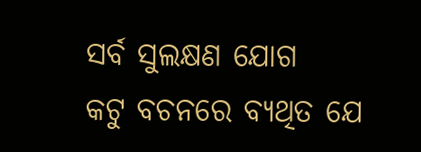ସର୍ବ ସୁଲକ୍ଷଣ ଯୋଗ
କଟୁ ବଚନରେ ବ୍ୟଥିତ ଯେ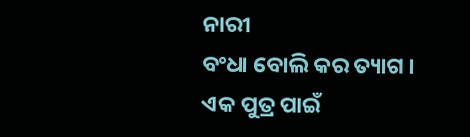ନାରୀ
ବଂଧା ବୋଲି କର ତ୍ୟାଗ ।
ଏକ ପୁତ୍ର ପାଇଁ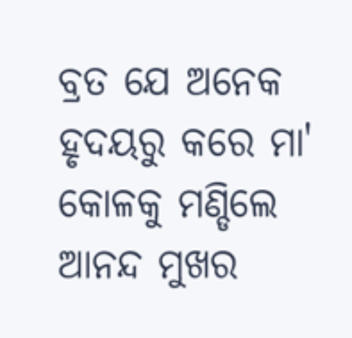ବ୍ରତ ଯେ ଅନେକ
ହୃଦୟରୁ କରେ ମା'
କୋଳକୁ ମଣ୍ଡିଲେ ଆନନ୍ଦ ମୁଖର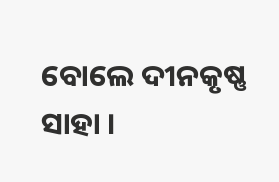ବୋଲେ ଦୀନକୃଷ୍ଣ ସାହା ।